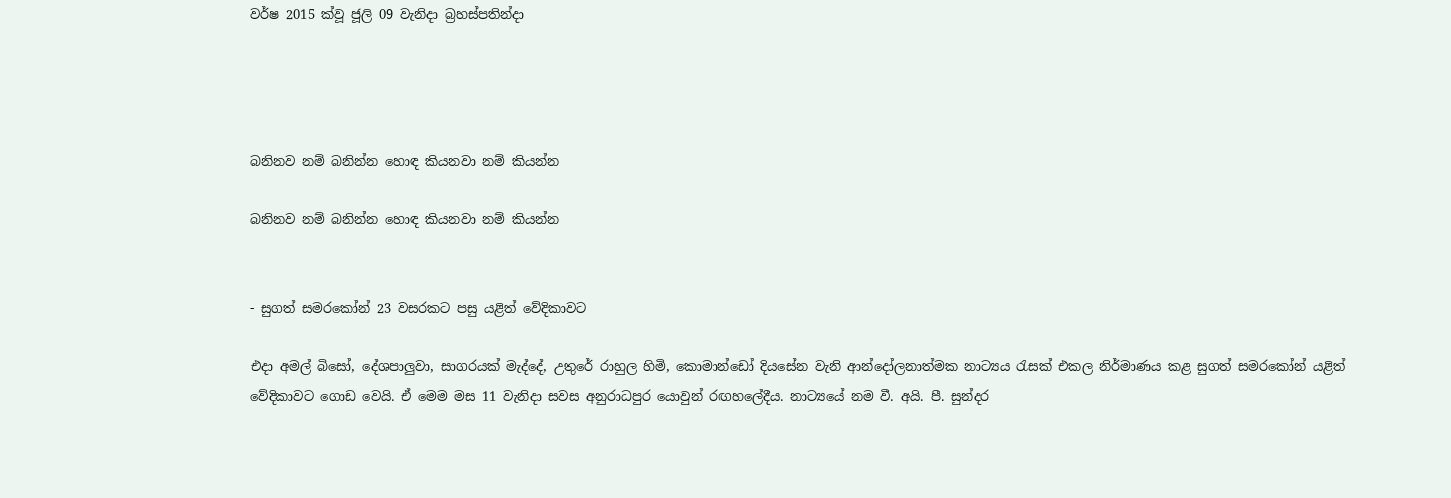වර්ෂ 2015 ක්වූ ජූලි 09 වැනිදා බ්‍රහස්පතින්දා




බනිනව නම් බනින්න හොඳ කියනවා නම් කියන්න

බනිනව නම් බනින්න හොඳ කියනවා නම් කියන්න


- සුගත් සමරකෝන් 23 වසරකට පසු යළිත් වේදිකාවට

එදා අමල් බිසෝ, දේශපාලුවා, සාගරයක් මැද්දේ, උතුරේ රාහුල හිමි, කොමාන්ඩෝ දියසේන වැනි ආන්දෝලනාත්මක නාට්‍යය රැසක් එකල නිර්මාණය කළ සුගත් සමරකෝන් යළිත් වේදිකාවට ගොඩ වෙයි. ඒ මෙම මස 11 වැනිදා සවස අනුරාධපුර යොවුන් රඟහලේදීය. නාට්‍යයේ නම වී. අයි. පී. සුන්දර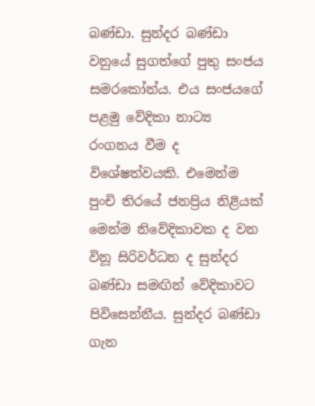බණ්ඩා. සුන්දර බණ්ඩා වනුයේ සුගත්ගේ පුතු සංජය සමරකෝන්ය. එය සංජයගේ පළමු වේදිකා නාට්‍ය රංගනය වීම ද විශේෂත්වයකි. එමෙන්ම පුංචි තිරයේ ජනප්‍රිය නිළියක් මෙන්ම නිවේදිකාවක ද වන විනූ සිරිවර්ධන ද සුන්දර බණ්ඩා සමඟින් වේදිකාවට පිවිසෙන්නීය. සුන්දර බණ්ඩා ගැන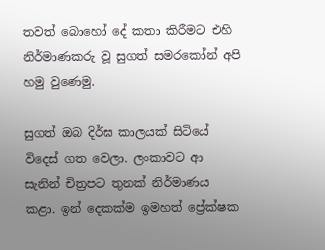තවත් බොහෝ දේ කතා කිරීමට එහි නිර්මාණකරු වූ සුගත් සමරකෝන් අපි හමු වුණෙමු.

සුගත් ඔබ දිර්ඝ කාලයක් සිටියේ විදෙස් ගත වෙලා. ලංකාවට ආ සැනින් චිත්‍රපට තුනක් නිර්මාණය කළා. ඉන් දෙකක්ම ඉමහත් ප්‍රේක්ෂක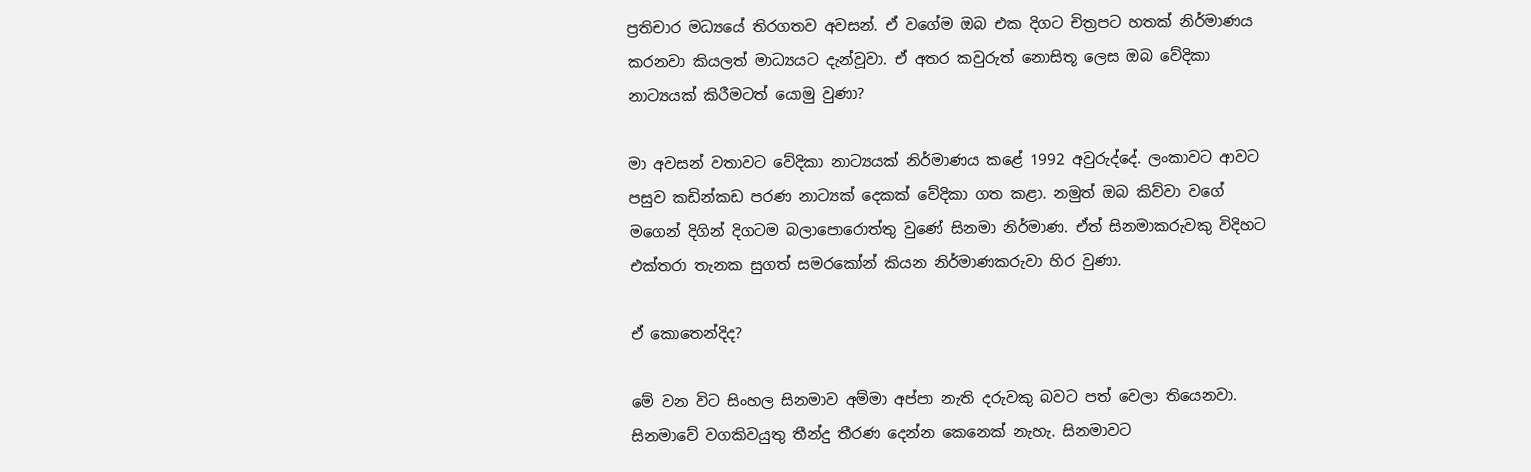ප්‍රතිචාර මධ්‍යයේ තිරගතව අවසන්. ඒ වගේම ඔබ එක දිගට චිත්‍රපට හතක් නිර්මාණය කරනවා කියලත් මාධ්‍යයට දැන්වූවා. ඒ අතර කවුරුත් නොසිතූ ලෙස ඔබ වේදිකා නාට්‍යයක් කිරීමටත් යොමු වුණා?

මා අවසන් වතාවට වේදිකා නාට්‍යයක් නිර්මාණය කළේ 1992 අවුරුද්දේ. ලංකාවට ආවට පසුව කඩින්කඩ පරණ නාට්‍යක් දෙකක් වේදිකා ගත කළා. නමුත් ඔබ කිව්වා වගේ මගෙන් දිගින් දිගටම බලාපොරොත්තු වුණේ සිනමා නිර්මාණ. ඒත් සිනමාකරුවකු විදිහට එක්තරා තැනක සුගත් සමරකෝන් කියන නිර්මාණකරුවා හිර වුණා.

ඒ කොතෙන්දිද?

මේ වන විට සිංහල සිනමාව අම්මා අප්පා නැති දරුවකු බවට පත් වෙලා තියෙනවා. සිනමාවේ වගකිවයුතු තීන්දු තීරණ දෙන්න කෙනෙක් නැහැ. සිනමාවට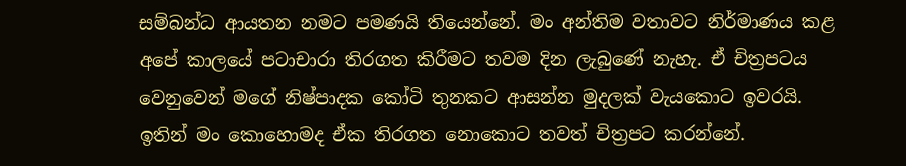සම්බන්ධ ආයතන නමට පමණයි තියෙන්නේ. මං අන්තිම වතාවට නිර්මාණය කළ අපේ කාලයේ පටාචාරා තිරගත කිරීමට තවම දින ලැබුණේ නැහැ. ඒ චිත්‍රපටය වෙනුවෙන් මගේ නිෂ්පාදක කෝටි තුනකට ආසන්න මුදලක් වැයකොට ඉවරයි. ඉතින් මං කොහොමද ඒක තිරගත නොකොට තවත් චිත්‍රපට කරන්නේ.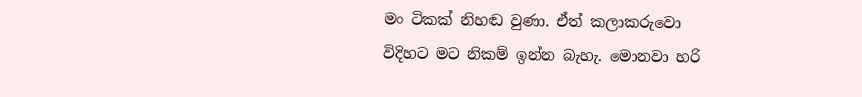මං ටිකක් නිහඬ වුණා. ඒත් කලාකරුවො විදිහට මට නිකම් ඉන්න බැහැ. මොනවා හරි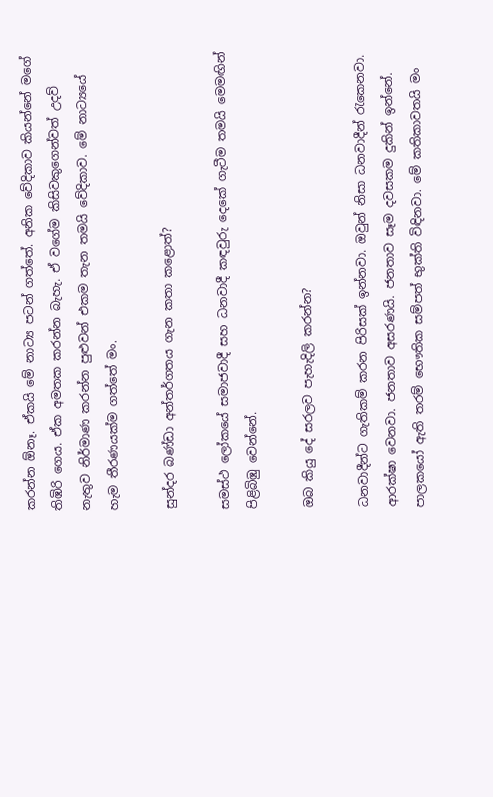කරන්න ඕනෑ. ඒකයි මේ නාට්‍ය පටන් ගත්තේ. අනික වේදිකාව කියන්නේ මගේ තිඹිරි ගෙය. ඒක අමතක කරන්න බැහැ. ඒ වගේම කිසිවකුගෙන්වත් උදව් නැතුව නිර්මාණ කරන්න පුළුවන් එකම තැන තමයි වේදිකාව. මේ නාට්‍යයේ හැම තීරණයක්ම ගත්තේ මං.

සුන්දර බණ්ඩා අන්තර්ගතය ගැන කතා කළොත්?

සමස්ථ ලෝකයේ සමාජවාදී සහ ධනවාදී කඳවුරු දෙකේ ගැටීම තමයි මෙමඟින් පිළිබිඹු වෙන්නේ.

ඔබ කියු දේ සරලව පැහැදිලි කරන්න?

ධනවාදීන්ට ගැතිකම් කරන පිරිසක් ඉන්නවා. ඔවුන් නිසා ධනවාදීන් රැකෙනවා. ආරක්ෂා වෙනවා. ජනතාව අසරණයි. ජනතාව සෑම දවසකම දුකින් ඉන්නේ. පාලකයෝ ඇති තරම් භෞතික සම්පත් භුක්ති විඳිනවා. මේ කතිකාවතයි මං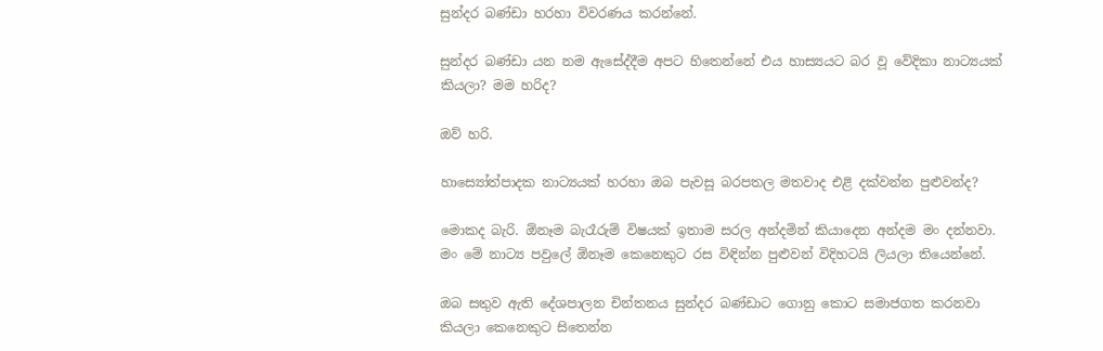සුන්දර බණ්ඩා හරහා විවරණය කරන්නේ.

සුන්දර බණ්ඩා යන නම ඇසේද්දීම අපට හිතෙන්නේ එය හාස්‍යයට බර වූ වේදිකා නාට්‍යයක් කියලා? මම හරිද?

ඔව් හරි.

හාස්‍යෝත්පාදක නාට්‍යයක් හරහා ඔබ පැවසූ බරපතල මතවාද එළි දක්වන්න පුළුවන්ද?

මොකද බැරි. ඕනෑම බැරෑරුම් විෂයක් ඉතාම සරල අන්දමින් කියාදෙන අන්දම මං දන්නවා. මං මේ නාට්‍ය පවුලේ ඕනෑම කෙනෙකුට රස විඳින්න පුළුවන් විදිහටයි ලියලා තියෙන්නේ.

ඔබ සතුව ඇති දේශපාලන චින්තනය සුන්දර බණ්ඩාට ගොනු කොට සමාජගත කරනවා කියලා කෙනෙකුට සිතෙන්න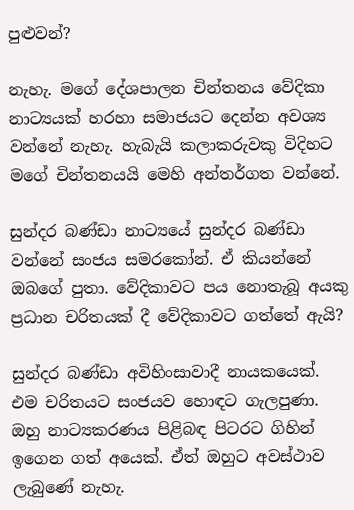පුළුවන්?

නැහැ. මගේ දේශපාලන චින්තනය වේදිකා නාට්‍යයක් හරහා සමාජයට දෙන්න අවශ්‍ය වන්නේ නැහැ. හැබැයි කලාකරුවකු විදිහට මගේ චින්තනයයි මෙහි අන්තර්ගත වන්නේ.

සුන්දර බණ්ඩා නාට්‍යයේ සුන්දර බණ්ඩා වන්නේ සංජය සමරකෝන්. ඒ කියන්නේ ඔබගේ පුතා. වේදිකාවට පය නොතැබූ අයකු ප්‍රධාන චරිතයක් දී වේදිකාවට ගත්තේ ඇයි?

සුන්දර බණ්ඩා අවිහිංසාවාදී නායකයෙක්. එම චරිතයට සංජයව හොඳට ගැලපුණා. ඔහු නාට්‍යකරණය පිළිබඳ පිටරට ගිහින් ඉගෙන ගත් අයෙක්. ඒත් ඔහුට අවස්ථාව ලැබුණේ නැහැ.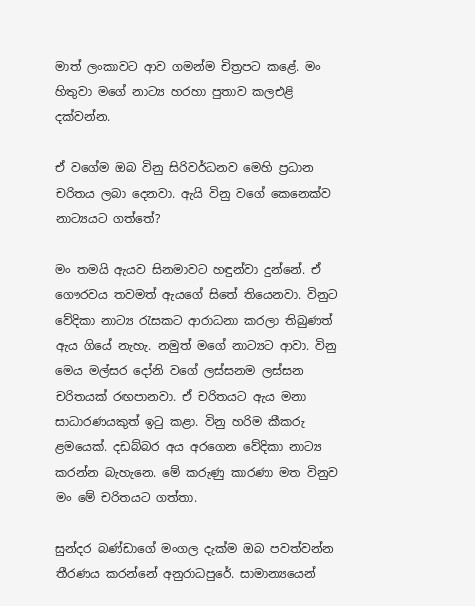මාත් ලංකාවට ආව ගමන්ම චිත්‍රපට කළේ. මං හිතුවා මගේ නාට්‍ය හරහා පුතාව කලඑළි දක්වන්න.

ඒ වගේම ඔබ විනු සිරිවර්ධනව මෙහි ප්‍රධාන චරිතය ලබා දෙනවා. ඇයි විනු වගේ කෙනෙක්ව නාට්‍යයට ගත්තේ?

මං තමයි ඇයව සිනමාවට හඳුන්වා දුන්නේ. ඒ ගෞරවය තවමත් ඇයගේ සිතේ තියෙනවා. විනුට වේදිකා නාට්‍ය රැසකට ආරාධනා කරලා තිබුණත් ඇය ගියේ නැහැ. නමුත් මගේ නාට්‍යට ආවා. විනු මෙය මල්සර දෝනි වගේ ලස්සනම ලස්සන චරිතයක් රඟපානවා. ඒ චරිතයට ඇය මනා සාධාරණයකුත් ඉටු කළා. විනු හරිම කීකරු ළමයෙක්. දඩබ්බර අය අරගෙන වේදිකා නාට්‍ය කරන්න බැහැනෙ. මේ කරුණු කාරණා මත විනුව මං මේ චරිතයට ගත්තා.

සුන්දර බණ්ඩාගේ මංගල දැක්ම ඔබ පවත්වන්න තීරණය කරන්නේ අනුරාධපුරේ. සාමාන්‍යයෙන්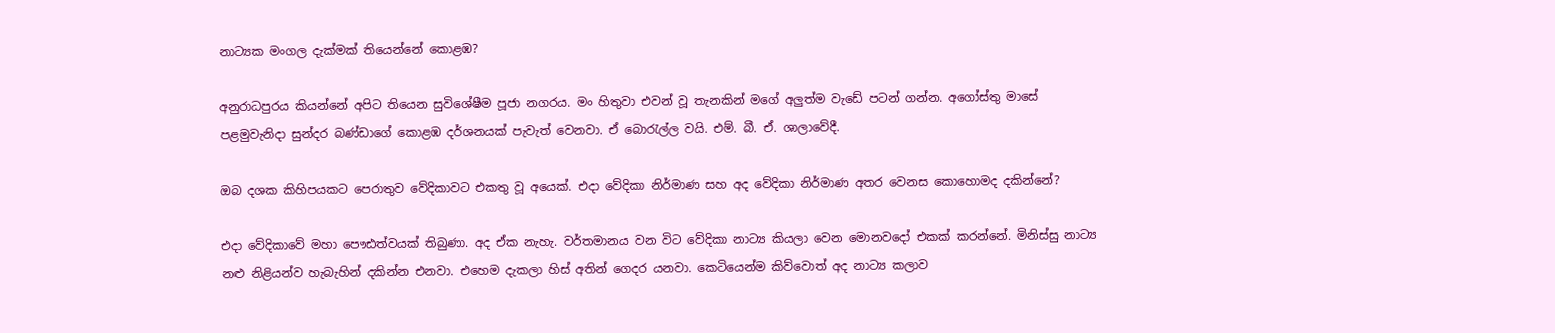නාට්‍යක මංගල දැක්මක් තියෙන්නේ කොළඹ?

අනුරාධපුරය කියන්නේ අපිට තියෙන සුවිශේෂීම පූජා නගරය. මං හිතුවා එවන් වූ තැනකින් මගේ අලුත්ම වැඩේ පටන් ගන්න. අගෝස්තු මාසේ පළමුවැනිදා සුන්දර බණ්ඩාගේ කොළඹ දර්ශනයක් පැවැත් වෙනවා. ඒ බොරැල්ල වයි. එම්. බී. ඒ. ශාලාවේදී.

ඔබ දශක කිහිපයකට පෙරාතුව වේදිකාවට එකතු වූ අයෙක්. එදා වේදිකා නිර්මාණ සහ අද වේදිකා නිර්මාණ අතර වෙනස කොහොමද දකින්නේ?

එදා වේදිකාවේ මහා පෞඪත්වයක් තිබුණා. අද ඒක නැහැ. වර්තමානය වන විට වේදිකා නාට්‍ය කියලා වෙන මොනවදෝ එකක් කරන්නේ. මිනිස්සු නාට්‍ය නළු නිළියන්ව හැබැහින් දකින්න එනවා. එහෙම දැකලා හිස් අතින් ගෙදර යනවා. කෙටියෙන්ම කිව්වොත් අද නාට්‍ය කලාව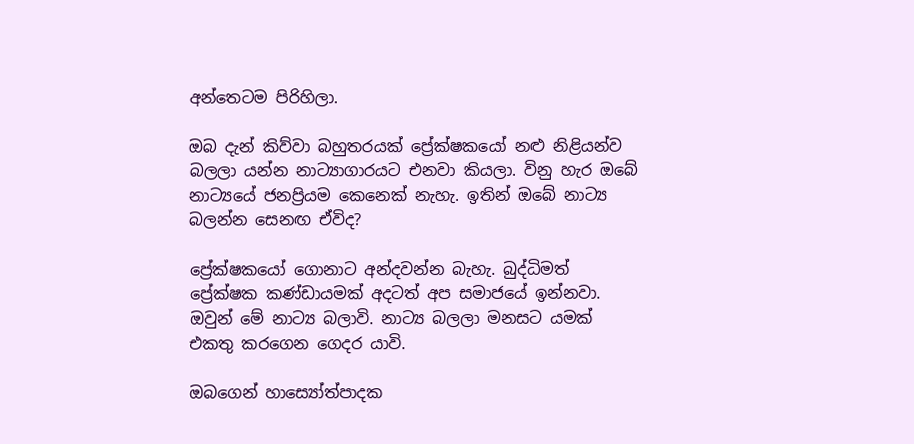අන්තෙටම පිරිහිලා.

ඔබ දැන් කිව්වා බහුතරයක් ප්‍රේක්ෂකයෝ නළු නිළියන්ව බලලා යන්න නාට්‍යාගාරයට එනවා කියලා. විනු හැර ඔබේ නාට්‍යයේ ජනප්‍රියම කෙනෙක් නැහැ. ඉතින් ඔබේ නාට්‍ය බලන්න සෙනඟ ඒවිද?

ප්‍රේක්ෂකයෝ ගොනාට අන්දවන්න බැහැ. බුද්ධිමත් ප්‍රේක්ෂක කණ්ඩායමක් අදටත් අප සමාජයේ ඉන්නවා. ඔවුන් මේ නාට්‍ය බලාවි. නාට්‍ය බලලා මනසට යමක් එකතු කරගෙන ගෙදර යාවි.

ඔබගෙන් හාස්‍යෝත්පාදක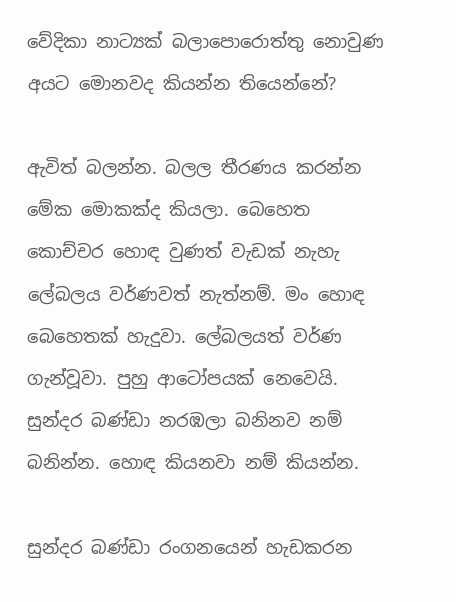වේදිකා නාට්‍යක් බලාපොරොත්තු නොවුණ අයට මොනවද කියන්න තියෙන්නේ?

ඇවිත් බලන්න. බලල තීරණය කරන්න මේක මොකක්ද කියලා. බෙහෙත කොච්චර හොඳ වුණත් වැඩක් නැහැ ලේබලය වර්ණවත් නැත්නම්. මං හොඳ බෙහෙතක් හැදුවා. ලේබලයත් වර්ණ ගැන්වූවා. පුහු ආටෝපයක් නෙවෙයි. සුන්දර බණ්ඩා නරඹලා බනිනව නම් බනින්න. හොඳ කියනවා නම් කියන්න.

සුන්දර බණ්ඩා රංගනයෙන් හැඩකරන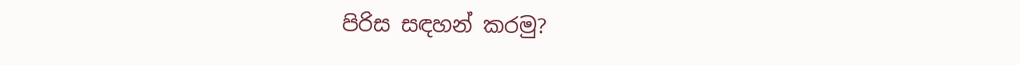පිරිස සඳහන් කරමු?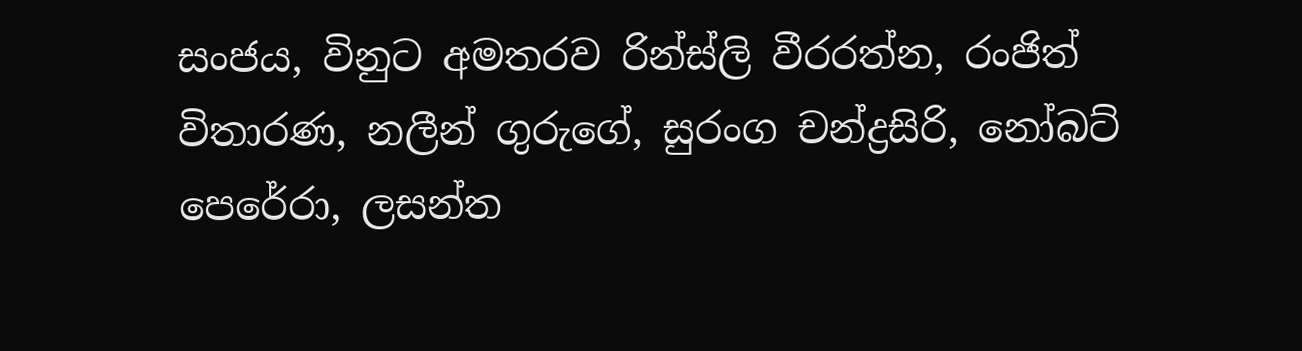සංජය, විනුට අමතරව රින්ස්ලි වීරරත්න, රංජිත් විතාරණ, නලීන් ගුරුගේ, සුරංග චන්ද්‍රසිරි, නෝබට් පෙරේරා, ලසන්ත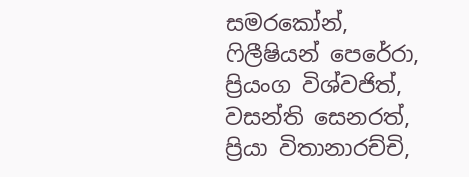සමරකෝන්, ෆිලීෂියන් පෙරේරා, ප්‍රියංග විශ්වජිත්, වසන්ති සෙනරත්, ප්‍රියා විතානාරච්චි,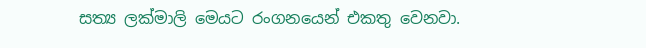සත්‍ය ලක්මාලි මෙයට රංගනයෙන් එකතු වෙනවා.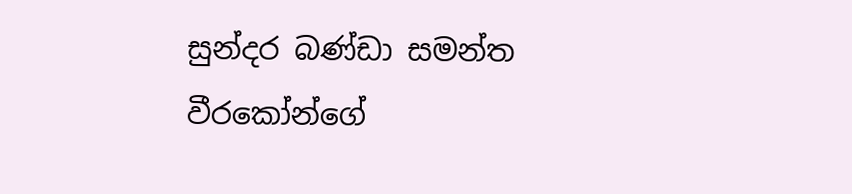සුන්දර බණ්ඩා සමන්ත වීරකෝන්ගේ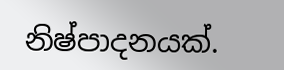නිෂ්පාදනයක්.